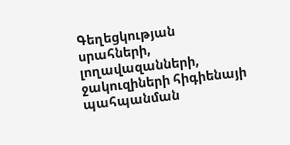Գեղեցկության սրահների, լողավազանների, ջակուզիների հիգիենայի պահպանման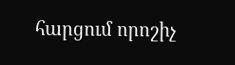հարցում որոշիչ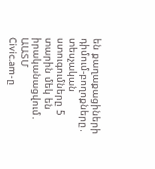են քաղաքացիների դիմում-բողոքները․ տեսչական ստուգումները 5 տարին մեկ են իրականացվում․ ԱԱՏՄ
Civic.am-ը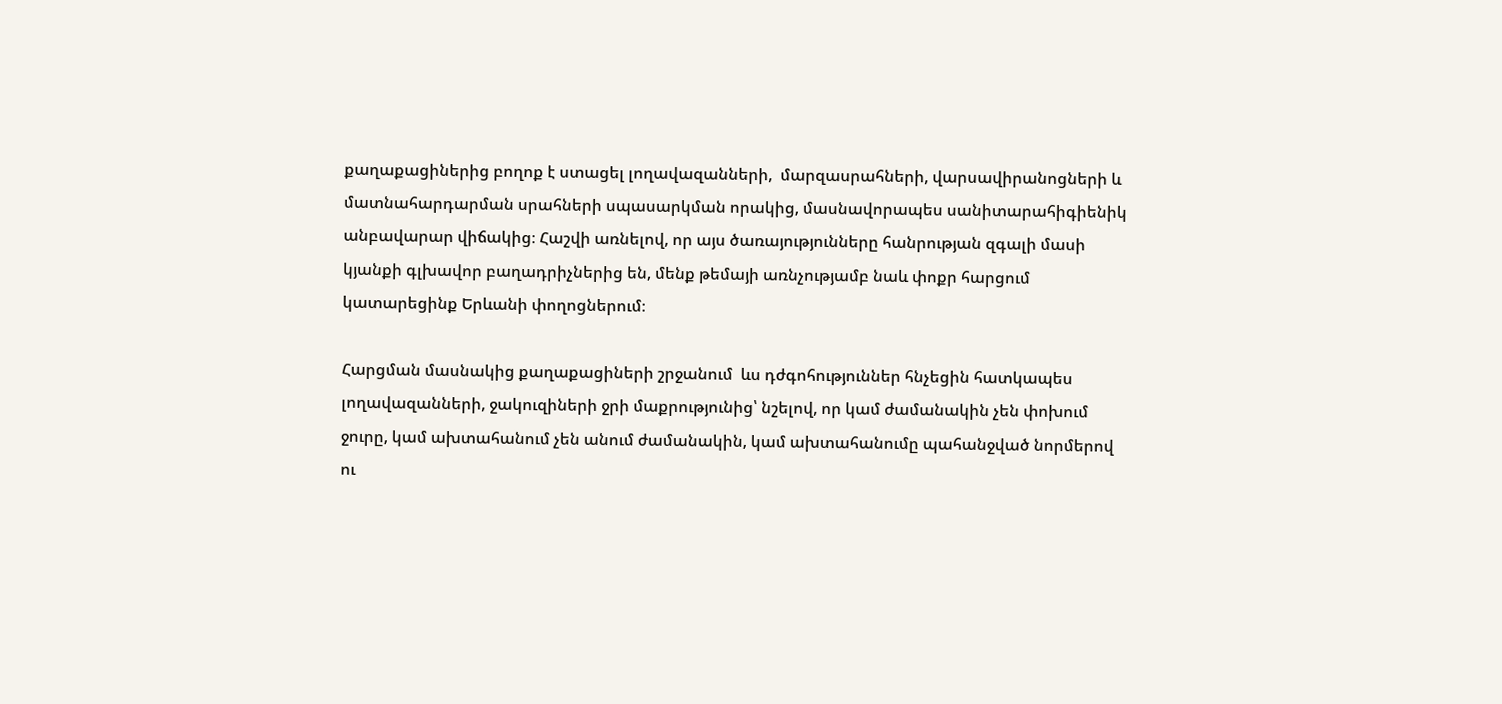քաղաքացիներից բողոք է ստացել լողավազանների,  մարզասրահների, վարսավիրանոցների և մատնահարդարման սրահների սպասարկման որակից, մասնավորապես սանիտարահիգիենիկ անբավարար վիճակից։ Հաշվի առնելով, որ այս ծառայությունները հանրության զգալի մասի կյանքի գլխավոր բաղադրիչներից են, մենք թեմայի առնչությամբ նաև փոքր հարցում  կատարեցինք Երևանի փողոցներում։

Հարցման մասնակից քաղաքացիների շրջանում  ևս դժգոհություններ հնչեցին հատկապես լողավազանների, ջակուզիների ջրի մաքրությունից՝ նշելով, որ կամ ժամանակին չեն փոխում ջուրը, կամ ախտահանում չեն անում ժամանակին, կամ ախտահանումը պահանջված նորմերով ու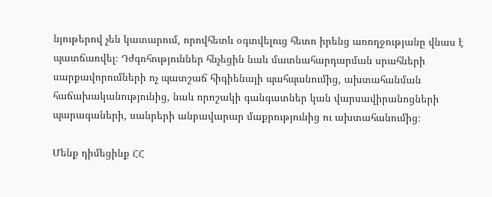նյութերով չեն կատարում, որովհետև օգտվելուց հետո իրենց առողջությանը վնաս է պատճառվել։ Դժգոհություններ հնչեցին նաև մատնահարդարման սրահների սարքավորումների ոչ պատշաճ հիգիենայի պահպանումից, ախտահանման հաճախականությունից, նաև որոշակի գանգատներ կան վարսավիրանոցների պարագաների, սանրերի անբավարար մաքրությունից ու ախտահանումից։

Մենք դիմեցինք ՀՀ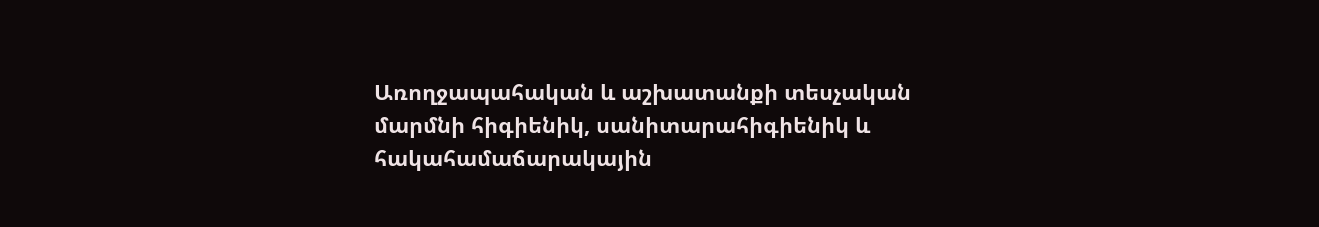Առողջապահական և աշխատանքի տեսչական մարմնի հիգիենիկ, սանիտարահիգիենիկ և հակահամաճարակային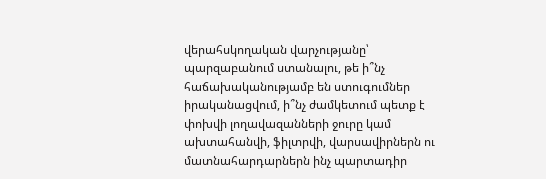վերահսկողական վարչությանը՝ պարզաբանում ստանալու, թե ի՞նչ հաճախականությամբ են ստուգումներ իրականացվում, ի՞նչ ժամկետում պետք է փոխվի լողավազանների ջուրը կամ ախտահանվի, ֆիլտրվի, վարսավիրներն ու մատնահարդարներն ինչ պարտադիր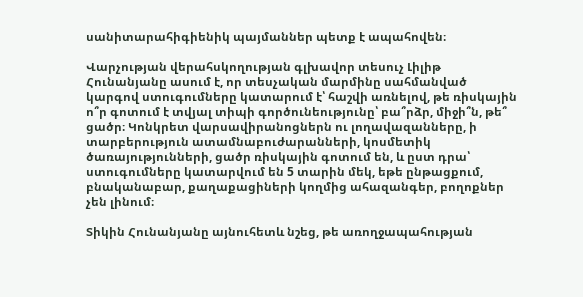սանիտարահիգիենիկ պայմաններ պետք է ապահովեն։

Վարչության վերահսկողության գլխավոր տեսուչ Լիլիթ Հունանյանը ասում է, որ տեսչական մարմինը սահմանված կարգով ստուգումները կատարում է՝ հաշվի առնելով, թե ռիսկային ո՞ր գոտում է տվյալ տիպի գործունեությունը՝ բա՞րձր, միջի՞ն, թե՞ ցածր։ Կոնկրետ վարսավիրանոցներն ու լողավազանները, ի տարբերություն ատամնաբուժարանների, կոսմետիկ ծառայությունների, ցածր ռիսկային գոտում են, և ըստ դրա՝ ստուգումները կատարվում են 5 տարին մեկ, եթե ընթացքում, բնականաբար, քաղաքացիների կողմից ահազանգեր, բողոքներ չեն լինում։

Տիկին Հունանյանը այնուհետև նշեց, թե առողջապահության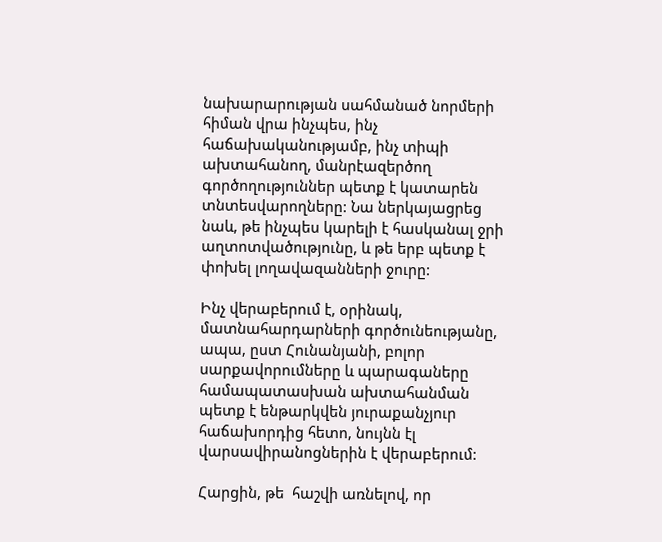նախարարության սահմանած նորմերի հիման վրա ինչպես, ինչ հաճախականությամբ, ինչ տիպի ախտահանող, մանրէազերծող գործողություններ պետք է կատարեն տնտեսվարողները: Նա ներկայացրեց նաև, թե ինչպես կարելի է հասկանալ ջրի աղտոտվածությունը, և թե երբ պետք է փոխել լողավազանների ջուրը:

Ինչ վերաբերում է, օրինակ, մատնահարդարների գործունեությանը, ապա, ըստ Հունանյանի, բոլոր սարքավորումները և պարագաները համապատասխան ախտահանման պետք է ենթարկվեն յուրաքանչյուր հաճախորդից հետո, նույնն էլ վարսավիրանոցներին է վերաբերում:

Հարցին, թե  հաշվի առնելով, որ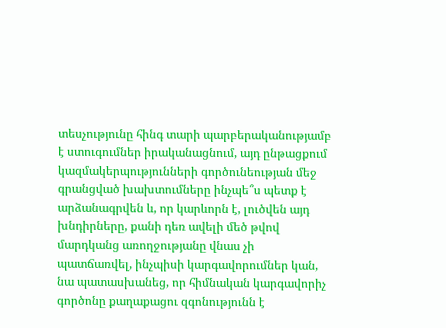տեսչությունը հինգ տարի պարբերականությամբ է ստուգումներ իրականացնում, այդ ընթացքում  կազմակերպությունների գործունեության մեջ գրանցված խախտումները ինչպե՞ս պետք է արձանագրվեն և, որ կարևորն է, լուծվեն այդ խնդիրները, քանի դեռ ավելի մեծ թվով մարդկանց առողջությանը վնաս չի պատճառվել, ինչպիսի կարգավորումներ կան, նա պատասխանեց, որ հիմնական կարգավորիչ գործոնը քաղաքացու զգոնությունն է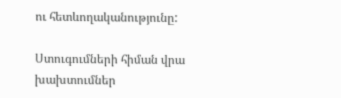ու հետևողականությունը:

Ստուգումների հիման վրա խախտումներ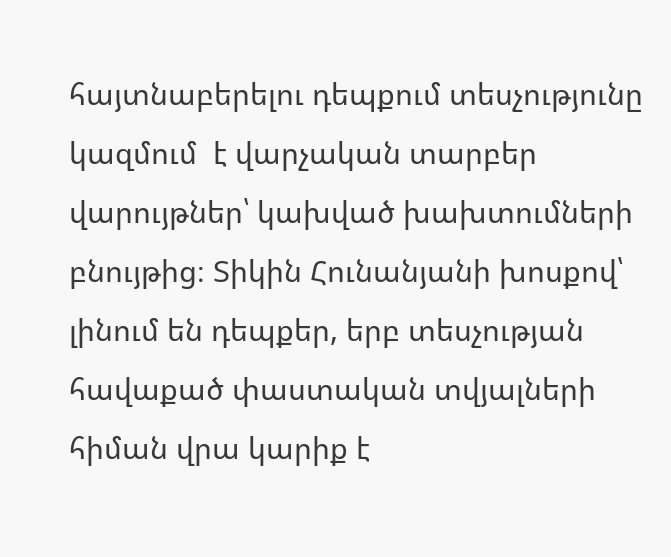հայտնաբերելու դեպքում տեսչությունը կազմում  է վարչական տարբեր վարույթներ՝ կախված խախտումների բնույթից։ Տիկին Հունանյանի խոսքով՝ լինում են դեպքեր, երբ տեսչության հավաքած փաստական տվյալների հիման վրա կարիք է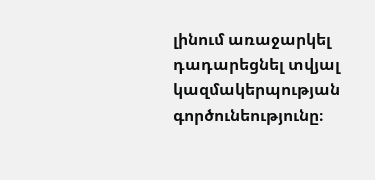լինում առաջարկել  դադարեցնել տվյալ կազմակերպության գործունեությունը։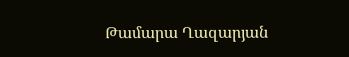Թամարա Ղազարյան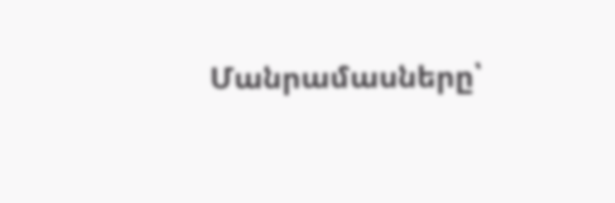Մանրամասները՝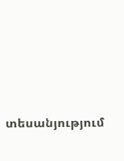տեսանյությում